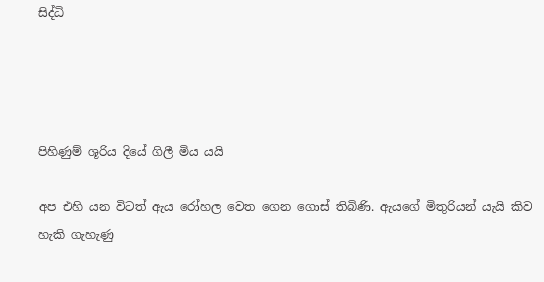සිද්ධි




පිහිණුම් ශූරිය දියේ ගිලී මිය යයි

අප එහි යන විටත් ඇය රෝහල වෙත ගෙන ගොස් තිබිණි. ඇයගේ මිතුරියන් යැයි කිව හැකි ගැහැණු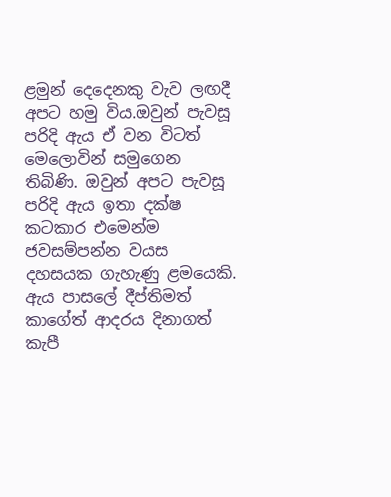ළමුන් දෙදෙනකු වැව ලඟදී අපට හමු විය.ඔවුන් පැවසූ පරිදි ඇය ඒ වන විටත් මෙලොවින් සමුගෙන තිබිණි. ඔවුන් අපට පැවසූ පරිදි ඇය ඉතා දක්ෂ කටකාර එමෙන්ම ජවසම්පන්න වයස දහසයක ගැහැණු ළමයෙකි. ඇය පාසලේ දීප්තිමත් කාගේත් ආදරය දිනාගත් කැපී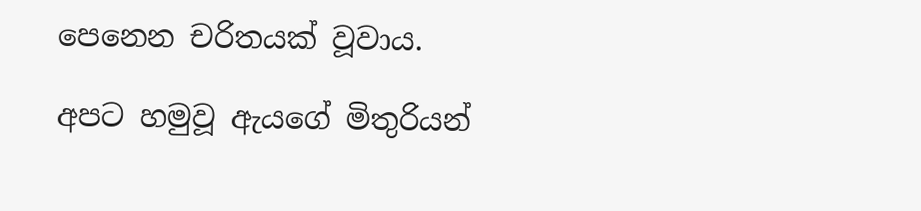පෙනෙන චරිතයක් වූවාය.

අපට හමුවූ ඇයගේ මිතුරියන්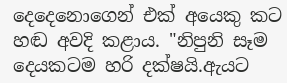දෙදෙනොගෙන් එක් අයෙකු කට හඬ අවදි කළාය. "නිපුනි සෑම දෙයකටම හරි දක්ෂයි.ඇයට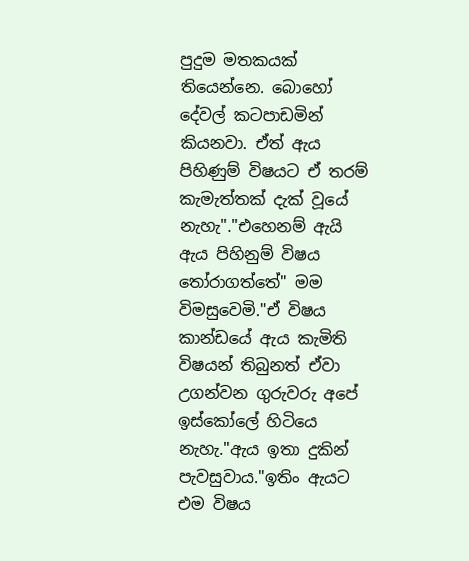පුදුම මතකයක් තියෙන්නෙ. බොහෝ දේවල් කටපාඩමින් කියනවා. ඒත් ඇය පිහිණුම් විෂයට ඒ තරම් කැමැත්තක් දැක් වූයේ නැහැ"."එහෙනම් ඇයි ඇය පිහිනුම් විෂය තෝරාගත්තේ" මම විමසුවෙමි."ඒ විෂය කාන්ඩයේ ඇය කැමිති විෂයන් තිබුනත් ඒවා උගන්වන ගුරුවරු අපේ ඉස්කෝලේ හිටියෙ නැහැ."ඇය ඉතා දුකින් පැවසුවාය."ඉතිං ඇයට එම විෂය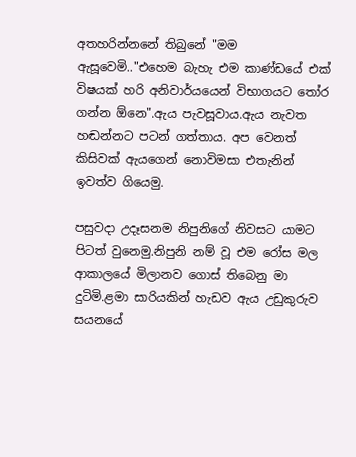අතහරින්නනේ තිබුනේ "මම ඇසූවෙමි.."එහෙම බැහැ එම කාණ්ඩයේ එක් විෂයක් හරි අනිවාර්යයෙන් විභාගයට තෝර ගන්න ඕනෙ".ඇය පැවසූවාය.ඇය නැවත හඬන්නට පටන් ගත්තාය. අප වෙනත් කිසිවක් ඇයගෙන් නොවිමසා එතැනින් ඉවත්ව ගියෙමු.

පසුවදා උදෑසනම නිපුනිගේ නිවසට යාමට පිටත් වුනෙමු.නිපුනි නම් වූ එම රෝස මල ආකාලයේ මිලානව ගොස් තිබෙනු මා දුටිමි.ළමා සාරියකින් හැඩව ඇය උඩුකුරුව සයනයේ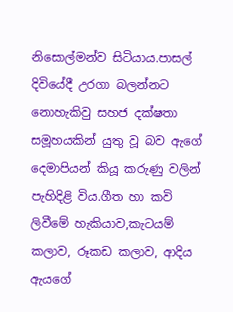නිසොල්මන්ව සිටියාය.පාසල් දිවියේදී උරගා බලන්නට නොහැකිවු සහජ දක්ෂතා සමූහයකින් යුතු වූ බව ඇගේ දෙමාපියන් කියූ කරුණු වලින් පැහිදිළි විය.ගීත හා කවි ලිවීමේ හැකියාව,කැටයම් කලාව, රූකඩ කලාව, ආදිය ඇයගේ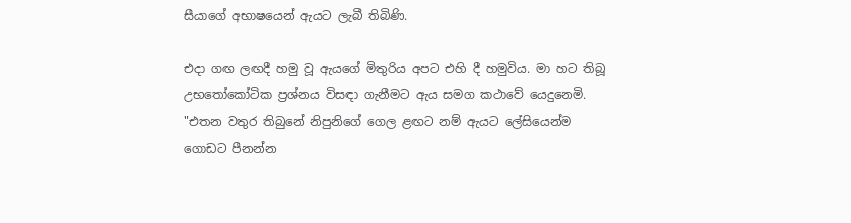සීයාගේ අභාෂයෙන් ඇයට ලැබී තිබිණි.

එදා ගඟ ලඟදී හමු වූ ඇයගේ මිතුරිය අපට එහි දී හමුවිය. මා හට තිබූ උභතෝකෝටික ප්‍රශ්නය විසඳා ගැනීමට ඇය සමග කථාවේ යෙදුනෙමි. "එතන වතුර තිබුනේ නිපුනිගේ ගෙල ළඟට නම් ඇයට ලේසියෙන්ම ගොඩට පීනන්න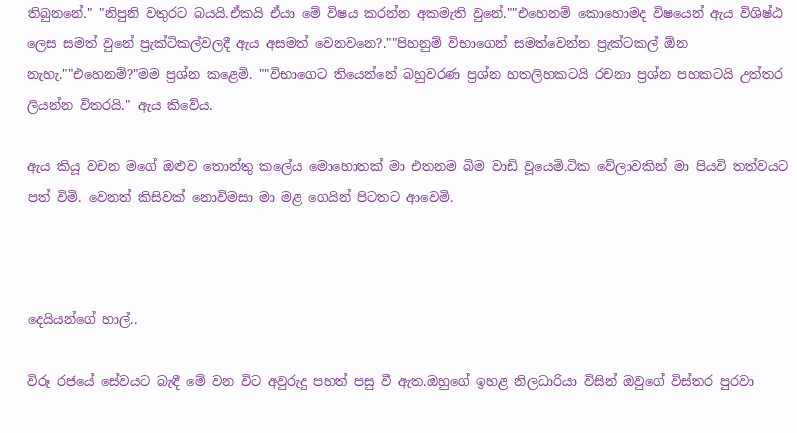තිබුනනේ." "නිපුනි වතුරට බයයි.ඒකයි ඒයා මේ විෂය කරන්න අකමැති වුනේ.""එහෙනම් කොහොමද විෂයෙන් ඇය විශිෂ්ඨ ලෙස සමත් වුනේ ප්‍රැක්ටිකල්වලදී ඇය අසමත් වෙනවනෙ?.""පිහනුම් විභාගෙන් සමත්වෙන්න ප්‍රැක්ටකල් ඕන නැහැ.""එහෙනම්?"මම ප්‍රශ්න කළෙමි. ""විභාගෙට තියෙන්නේ බහුවරණ ප්‍රශ්න හතලිහකටයි රචනා ප්‍රශ්න පහකටයි උත්තර ලියන්න විතරයි." ඇය කිවේය.

ඇය කියූ වචන මගේ ඔළුව තොන්තු කලේය මොහොතක් මා එතනම බිම වාඩි වූයෙමි.ටික වේලාවකින් මා පියවි තත්වයට පත් විමි. වෙනත් කිසිවක් නොවිමසා මා මළ ගෙයින් පිටතට ආවෙමි.



දෙයියන්ගේ හාල්..

විරූ රජයේ සේවයට බැඳී මේ වන විට අවුරුදු පහත් පසු වී ඇත.ඔහුගේ ඉහළ නිලධාරියා විසින් ඔවුගේ විස්තර පුරවා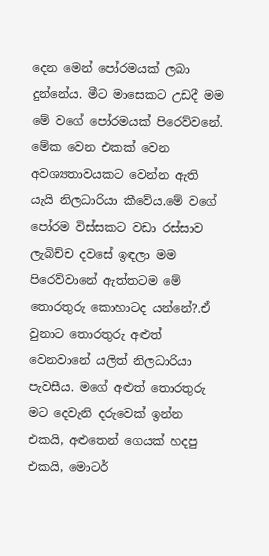දෙන මෙන් පෝරමයක් ලබා දුන්නේය. මීට මාසෙකට උඩදී මම මේ වගේ පෝරමයක් පිරෙව්වනේ. මේක වෙන එකක් වෙන අවශ්‍යතාවයකට වෙන්න ඇති යැයි නිලධාරියා කීවේය.මේ වගේ පෝරම විස්සකට වඩා රස්සාව ලැබිච්ච දවසේ ඉඳලා මම පිරෙව්වානේ ඇත්තටම මේ තොරතුරු කොහාටද යන්නේ?.ඒ වුනාට තොරතුරු අළුත් වෙනවානේ යලිත් නිලධාරියා පැවසීය. මගේ අළුත් තොරතුරු  මට දෙවැනි දරුවෙක් ඉන්න එකයි, අළුතෙන් ගෙයක් හදපු එකයි, මොටර්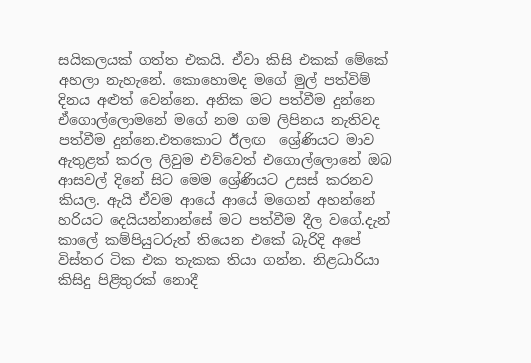සයිකලයක් ගත්ත එකයි. ඒවා කිසි එකක් මේකේ අහලා නැහැනේ. කොහොමද මගේ මුල් පත්විම් දිනය අළුත් වෙන්නෙ. අනික මට පත්වීම දුන්නෙ ඒගොල්ලොමනේ මගේ නම ගම ලිපිනය නැතිවද පත්වීම දුන්නෙ.එතකොට ඊලඟ  ශ්‍රේණියට මාව ඇතුළත් කරල ලිවුම එව්වෙත් එගොල්ලොනේ ඔබ ආසවල් දිනේ සිට මෙම ශ්‍රේණියට උසස් කරනව කියල. ඇයි ඒවම ආයේ ආයේ මගෙන් අහන්නේ හරියට දෙයියන්නාන්සේ මට පත්වීම දීල වගේ.දැන් කාලේ කම්පියුටරුත් තියෙන එකේ බැරිදි අපේ විස්තර ටික එක තැකක තියා ගන්න. නිළධාරියා කිසිදු පිළිතුරක් නොදී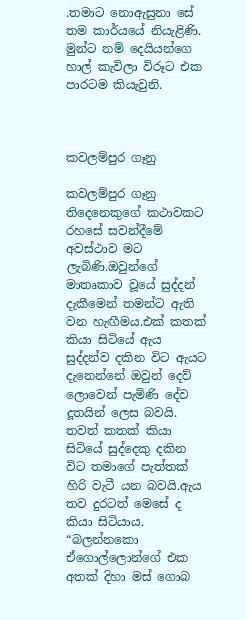.තමාට නොඇසුනා සේ තම කාර්යයේ නියැළිණි. මුන්ට නම් දෙයියන්ගෙ හාල් කැවිලා විරූට එක පාරටම කියැවුනි.



කවලම්පුර ගෑනු

කවලම්පුර ගෑනු තිදෙනෙකුගේ කථාවකට රහසේ සවන්දීමේ අවස්ථාව මට ලැබිණි.ඔවුන්ගේ මාතෘකාව වූයේ සුද්දන් දැකීමෙන් තමන්ට ඇති වන හැඟීමය.එක් කතක් කියා සිටියේ ඇය සුද්දන්ව දකින විට ඇයට දැනෙන්නේ ඔවුන් දෙව් ලොවෙන් පැමිණි දේව දූතයින් ලෙස බවයි. තවත් කතක් කියා සිටියේ සුද්දෙකු දකින විට තමාගේ පැත්තක් හිරි වැටී යන බවයි.ඇය තව දුරටත් මෙසේ ද කියා සිටියාය. “බලන්නකො ඒගොල්ලොන්ගේ එක අතක් දිහා මස් ගොබ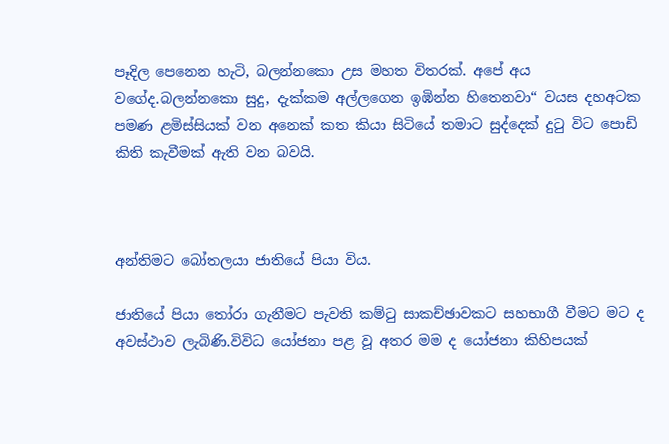පෑදිල පෙනෙන හැටි, බලන්නකො උස මහත විතරක්. අපේ අය වගේද.බලන්නකො සුදු, දැක්කම අල්ලගෙන ඉඹින්න හිතෙනවා“ වයස දහඅටක පමණ ළමිස්සියක් වන අනෙක් කත කියා සිටියේ තමාට සුද්දෙක් දුටු විට පොඩි කිති කැවීමක් ඇති වන බවයි.



අන්තිමට බෝතලයා ජාතියේ පියා විය.

ජාතියේ පියා තෝරා ගැනීමට පැවති කම්ටු සාකච්ඡාවකට සහභාගී වීමට මට ද අවස්ථාව ලැබිණි.විවිධ යෝජනා පළ වූ අතර මම ද යෝජනා කිහිපයක්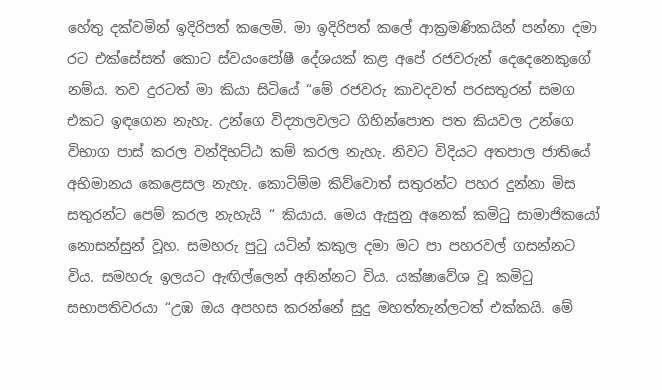හේතු දක්වමින් ඉදිරිපත් කලෙමි. මා ඉදිරිපත් කලේ ආක්‍රමණිකයින් පන්නා දමා රට එක්සේසත් කොට ස්වයංපෝෂී දේශයක් කළ අපේ රජවරුන් දෙදෙනෙකුගේ නම්ය. තව දුරටත් මා කියා සිටියේ “මේ රජවරු කාවදවත් පරසතුරන් සමග එකට ඉඳගෙන නැහැ. උන්ගෙ විද්‍යාලවලට ගිහින්පොත පත කියවල උන්ගෙ විභාග පාස් කරල වන්දිභට්ඨ කම් කරල නැහැ. නිවට විදියට අතපාල ජාතියේ අභිමානය කෙළෙසල නැහැ. කොටිම්ම කිව්වොත් සතුරන්ට පහර දුන්නා මිස සතුරන්ට පෙම් කරල නැහැයි “ කියාය. මෙය ඇසුනු අනෙක් කමිටු සාමාජිකයෝ නොසන්සුන් වූහ. සමහරු පුටු යටින් කකුල දමා මට පා පහරවල් ගසන්නට විය. සමහරු ඉලයට ඇඟිල්ලෙන් අනින්නට විය. යක්ෂාවේශ වූ කමිටු සභාපතිවරයා “උඹ ඔය අපහස කරන්නේ සුදු මහත්තැන්ලටත් එක්කයි. මේ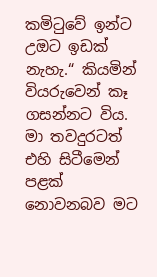කමිටුවේ ඉන්ට උඔට ඉඩක් නැහැ.“ කියමින් වියරුවෙන් කෑ ගසන්නට විය. මා තවදුරටත් එහි සිටීමෙන් පළක් නොවනබව මට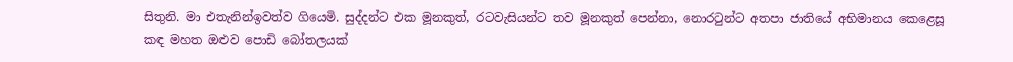සිතුනි. මා එතැනින්ඉවත්ව ගියෙමි. සුද්දන්ට එක මූනකුත්, රටවැසියන්ට තව මූනකුත් පෙන්නා, නොරටුන්ට අතපා ජාතියේ අභිමානය කෙළෙසූ කඳ මහත ඔළුව පොඩි බෝතලයක්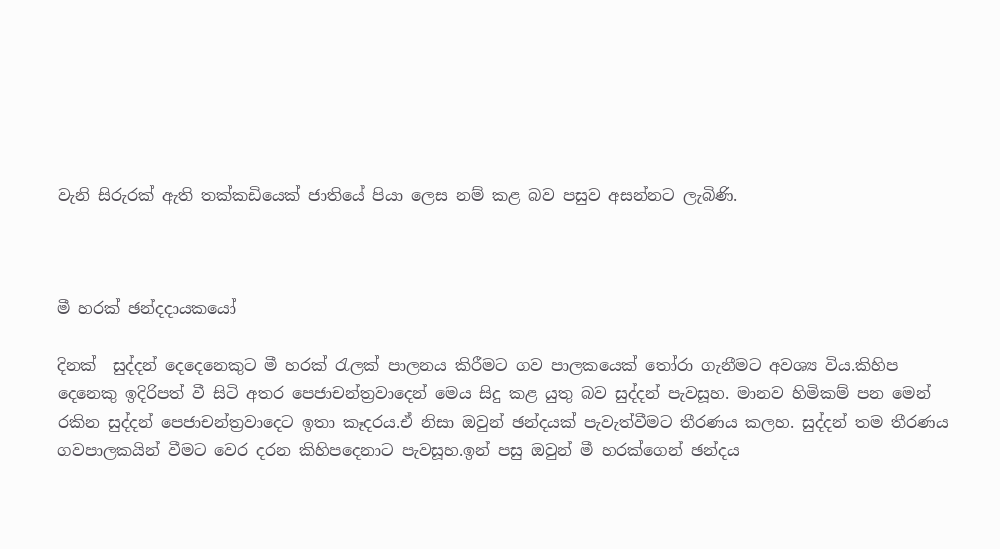වැනි සිරුරක් ඇති තක්කඩියෙක් ජාතියේ පියා ලෙස නම් කළ බව පසුව අසන්නට ලැබිණි.



මී හරක් ඡන්දදායකයෝ

දිනක්  සුද්දන් දෙදෙනෙකුට මී හරක් රැලක් පාලනය කිරීමට ගව පාලකයෙක් තෝරා ගැනීමට අවශ්‍ය විය.කිහිප දෙනෙකු ඉදිරිපත් වී සිටි අතර පෙජාචන්ත්‍රවාදෙන් මෙය සිදු කළ යුතු බව සුද්දන් පැවසූහ. මානව හිමිකම් පන මෙන් රකින සුද්දන් පෙජාචන්ත්‍රවාදෙට ඉතා කෑදරය.ඒ නිසා ඔවුන් ඡන්දයක් පැවැත්වීමට තීරණය කලහ. සුද්දන් තම තීරණය ගවපාලකයින් වීමට වෙර දරන කිහිපදෙනාට පැවසූහ.ඉන් පසු ඔවුන් මී හරක්ගෙන් ඡන්දය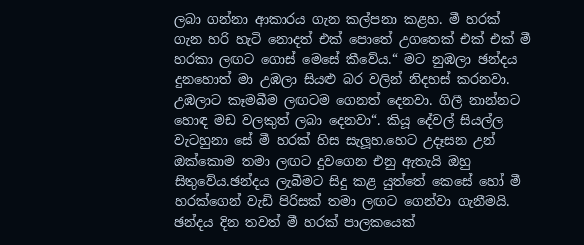ලබා ගන්නා ආකාරය ගැන කල්පනා කළහ. මී හරක් ගැන හරි හැටි නොදත් එක් පොතේ උගතෙක් එක් එක් මී හරකා ලඟට ගොස් මෙසේ කීවේය.“ මට නුඹලා ඡන්දය දුනහොත් මා උඹලා සියළු බර වලින් නිදහස් කරනවා. උඹලාට කෑමබීම ලඟටම ගෙනත් දෙනවා. ගිලී නාන්නට හොඳ මඩ වලකුත් ලබා දෙනවා“. කියූ දේවල් සියල්ල වැටහුනා සේ මී හරක් හිස සැලූහ.හෙට උදෑසන උන් ඔක්කොම තමා ලඟට දුවගෙන එනු ඇතැයි ඔහු සිතුවේය.ඡන්දය ලැබීමට සිදු කළ යුත්තේ කෙසේ හෝ මී හරක්ගෙන් වැඩි පිරිසක් තමා ලඟට ගෙන්වා ගැනීමයි. ඡන්දය දින තවත් මී හරක් පාලකයෙක්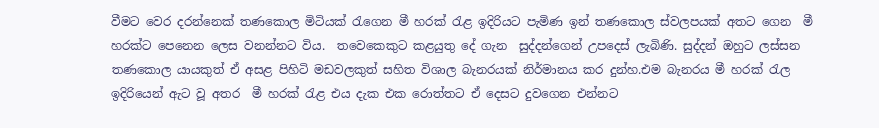වීමට වෙර දරන්නෙක් තණකොල මිටියක් රැගෙන මී හරක් රැළ ඉදිරියට පැමිණ ඉන් තණකොල ස්වලපයක් අතට ගෙන  මී හරක්ට පෙනෙන ලෙස වනන්නට විය.  තවෙකෙකුට කළයුතු දේ ගැන  සුද්දන්ගෙන් උපදෙස් ලැබිණි. සුද්දන් ඔහුට ලස්සන තණකොල යායකුත් ඒ අසළ පිහිටි මඩවලකුත් සහිත විශාල බැනරයක් නිර්මානය කර දුන්හ.එම බැනරය මී හරක් රැල ඉදිරියෙන් ඇට වූ අතර  මී හරක් රැළ එය දැක එක රොත්තට ඒ දෙසට දුවගෙන එන්නට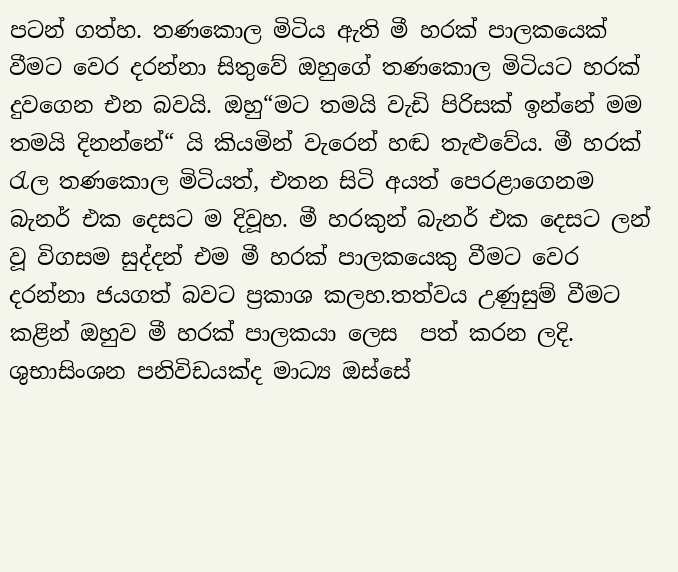පටන් ගත්හ. තණකොල මිටිය ඇති මී හරක් පාලකයෙක් වීමට වෙර දරන්නා සිතුවේ ඔහුගේ තණකොල මිටියට හරක් දුවගෙන එන බවයි. ඔහු“මට තමයි වැඩි පිරිසක් ඉන්නේ මම තමයි දිනන්නේ“ යි කියමින් වැරෙන් හඬ තැළුවේය. මී හරක් රැල තණකොල මිටියත්, එතන සිටි අයත් පෙරළාගෙනම බැනර් එක දෙසට ම දිවූහ. මී හරකුන් බැනර් එක දෙසට ලන් වූ විගසම සුද්දන් එම මී හරක් පාලකයෙකු වීමට වෙර දරන්නා ජයගත් බවට ප්‍රකාශ කලහ.තත්වය උණුසුම් වීමට කළින් ඔහුව මී හරක් පාලකයා ලෙස  පත් කරන ලදි. ශුභාසිංශන පනිවිඩයක්ද මාධ්‍ය ඔස්සේ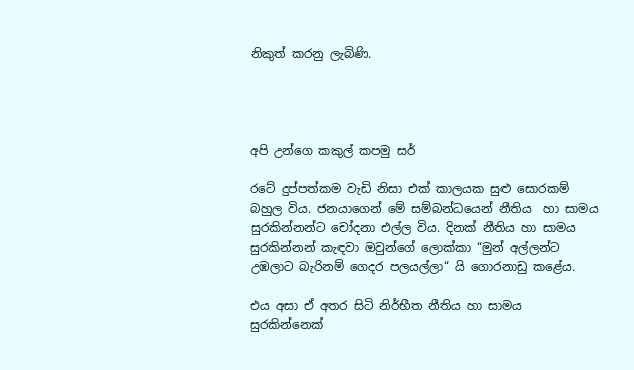නිකුත් කරනු ලැබිණි.




අපි උන්ගෙ කකුල් කපමු සර්

රටේ දුප්පත්කම වැඩි නිසා එක් කාලයක සුළු සොරකම් බහුල විය. ජනයාගෙන් මේ සම්බන්ධයෙන් නීතිය  හා සාමය සුරකින්නන්ට චෝදනා එල්ල විය. දිනක් නීතිය හා සාමය සුරකින්නන් කැඳවා ඔවුන්ගේ ලොක්කා “මුන් අල්ලන්ට උඹලාට බැරිනම් ගෙදර පලයල්ලා“ යි ගොරනාඩු කළේය.

එය අසා ඒ අතර සිටි නිර්භීත නීතිය හා සාමය සුරකින්නෙක්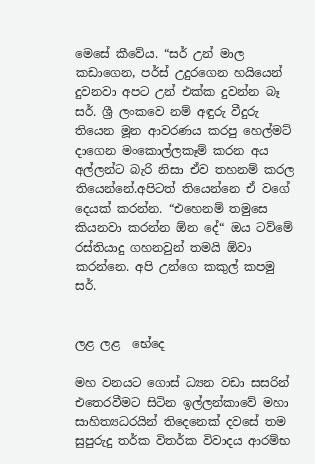මෙසේ කීවේය. “සර් උන් මාල කඩාගෙන, පර්ස් උදුරගෙන හයියෙන් දුවනවා අපට උන් එක්ක දුවන්න බෑ සර්. ශ්‍රී ලංකවෙ නම් අඳුරු වීදුරු තියෙන මූන ආවරණය කරපු හෙල්මට් දාගෙන මංකොල්ලකෑම් කරන අය අල්ලන්ට බැරි නිසා ඒව තහනම් කරල තියෙන්නේ.අපිටත් තියෙන්නෙ ඒ වගේ දෙයක් කරන්න. “එහෙනම් තමුසෙ කියනවා කරන්න ඕන දේ“ ඔය ටව්මේ රස්තියාදු ගහනවුන් තමයි ඕවා කරන්නෙ. අපි උන්ගෙ කකුල් කපමු සර්.


ලළ ලළ  භේදෙ

මහ වනයට ගොස් ධ්‍යන වඩා සසරින් එතෙරවීමට සිටින ඉල්ලන්කාවේ මහා සාහිත්‍යධරයින් තිදෙනෙක් දවසේ තම සුපුරුදු තර්ක විතර්ක විවාදය ආරම්භ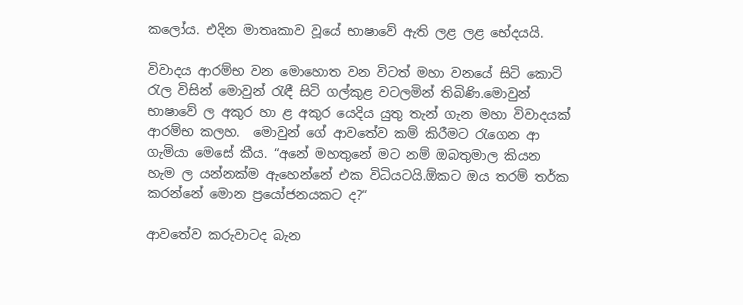කලෝය. එදින මාතෘකාව වූයේ භාෂාවේ ඇති ලළ ලළ භේදයයි.

විවාදය ආරම්භ වන මොහොත වන විටත් මහා වනයේ සිටි කොටි රැල විසින් මොවුන් රැඳී සිටි ගල්කුළ වටලමින් තිබිණි.මොවුන් භාෂාවේ ල අකුර හා ළ අකුර යෙදිය යුතු තැන් ගැන මහා විවාදයක් ආරම්භ කලහ.  මොවුන් ගේ ආවතේව කම් කිරීමට රැගෙන ආ ගැමියා මෙසේ කීය. “අනේ මහතුනේ මට නම් ඔබතුමාල කියන හැම ල යන්නක්ම ඇහෙන්නේ එක විධියටයි.ඕකට ඔය තරම් තර්ක කරන්නේ මොන ප්‍රයෝජනයකට ද?“

ආවතේව කරුවාටද බැන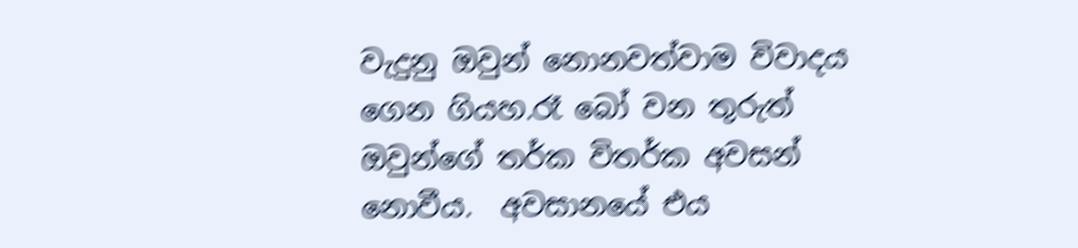වැදුනු ඔවුන් නොනවත්වාම විවාදය ගෙන ගියහ.රෑ බෝ වන තුරුත් ඔවුන්ගේ තර්ක විතර්ක අවසන් නොවීය.  අවසානයේ එය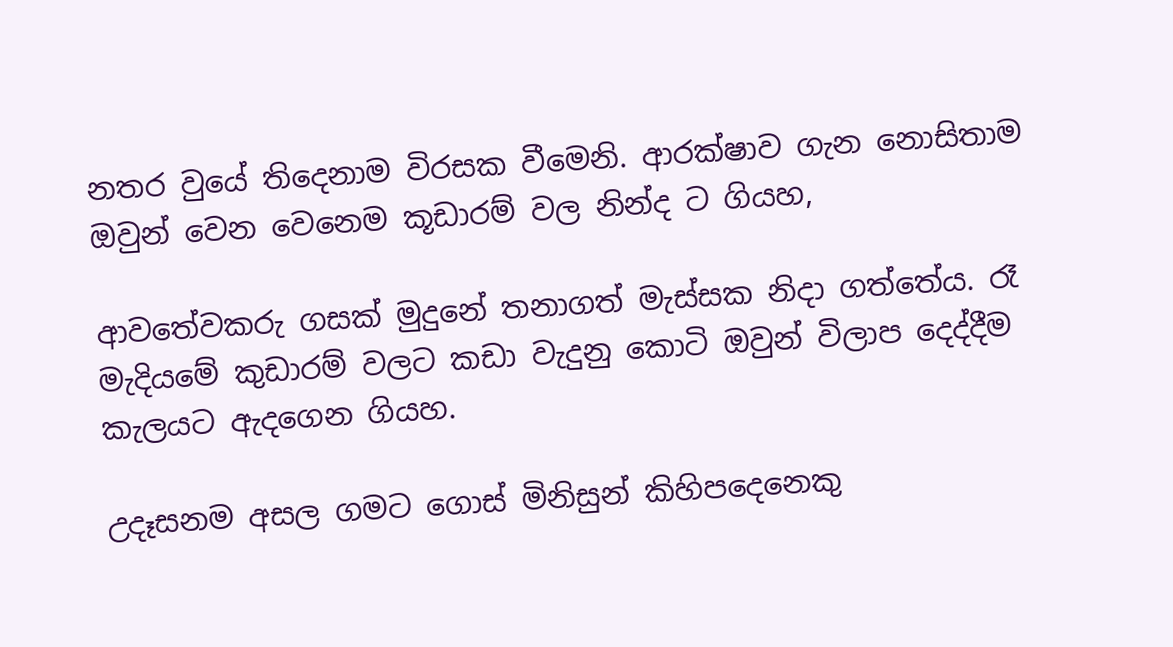නතර වුයේ තිදෙනාම විරසක වීමෙනි. ආරක්ෂාව ගැන නොසිතාම ඔවුන් වෙන වෙනෙම කූඩාරම් වල නින්ද ට ගියහ,

ආවතේවකරු ගසක් මුදුනේ තනාගත් මැස්සක නිදා ගත්තේය. රෑ මැදියමේ කුඩාරම් වලට කඩා වැදුනු කොටි ඔවුන් විලාප දෙද්දීම කැලයට ඇදගෙන ගියහ.

උදෑසනම අසල ගමට ගොස් මිනිසුන් කිහිපදෙනෙකු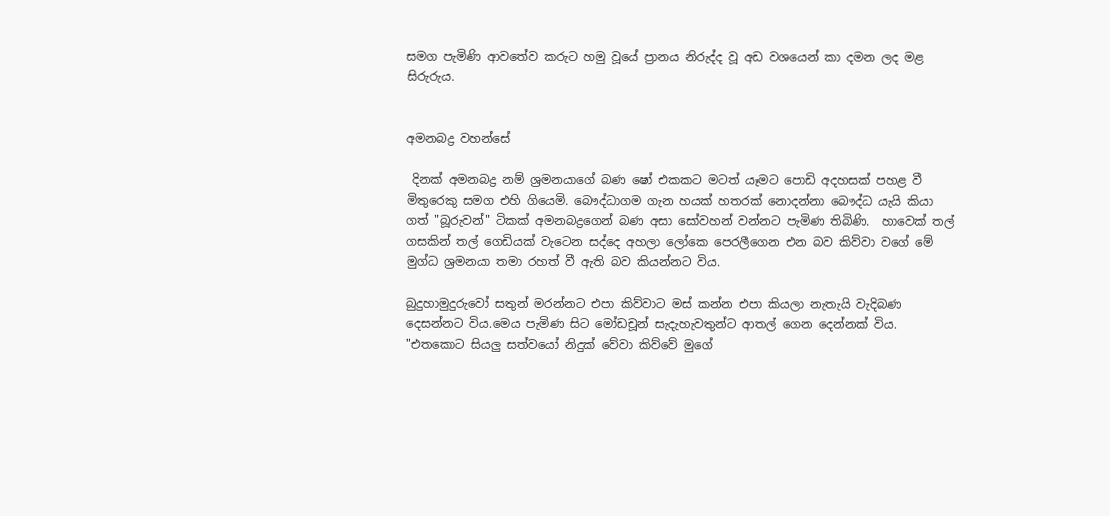සමග පැමිණි ආවතේව කරුට හමු වූයේ ප්‍රානය නිරුද්ද වූ අඩ වශයෙන් කා දමන ලද මළ සිරුරුය.


අමනබද්‍ර වහන්සේ

 දිනක් අමනබද්‍ර නම් ශ්‍රමනයාගේ බණ ෂෝ එකකට මටත් යෑමට පොඩි අදහසක් පහළ වී මිතුරෙකු සමග එහි ගියෙමි. බෞද්ධාගම ගැන හයක් හතරක් නොදන්නා බෞද්ධ යැයි කියා ගත් "බූරුවන්" ටිකක් අමනබද්‍රගෙන් බණ අසා සෝවහන් වන්නට පැමිණ තිබිණි.  හාවෙක් තල් ගසකින් තල් ගෙඩියක් වැටෙන සද්දෙ අහලා ලෝකෙ පෙරලීගෙන එන බව කිව්වා වගේ මේ මුග්ධ ශ්‍රමනයා තමා රහත් වී ඇති බව කියන්නට විය.

බුදුහාමුදුරුවෝ සතුන් මරන්නට එපා කිව්වාට මස් කන්න එපා කියලා නැතැයි වැදිබණ දෙසන්නට විය.මෙය පැමිණ සිට මෝඩචූන් සැදැහැවතුන්ට ආතල් ගෙන දෙන්නක් විය. "එතක‍ොට සියලු සත්වයෝ නිදුක් වේවා කිව්වේ මුගේ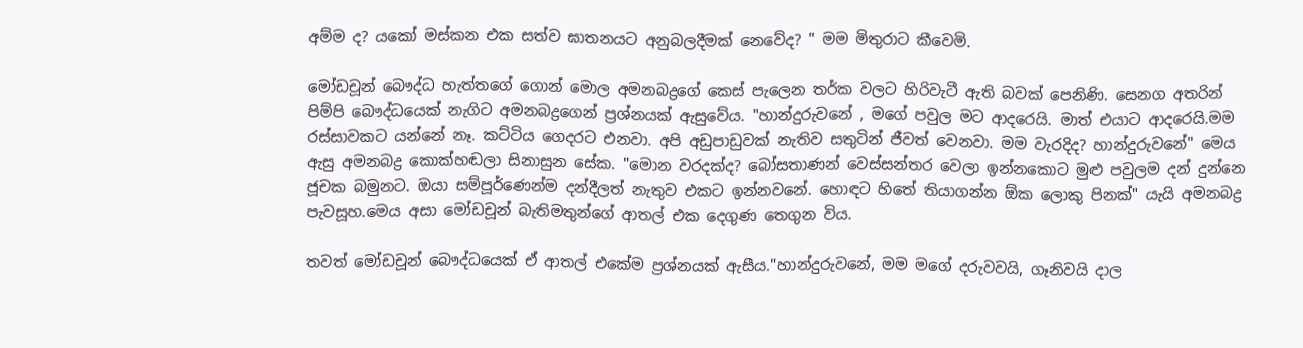අම්ම ද? යකෝ මස්කන එක සත්ව ඝාතනයට අනුබලදීමක් නෙවේද? " මම මිතුරාට කීවෙමි.

මෝඩචූන් බෞද්ධ හැත්තගේ ගොන් මොල අමනබද්‍රගේ කෙස් පැලෙන තර්ක වලට හිරිවැටී ඇති බවක් පෙනිණි. සෙනග අතරින් පිම්පි බෞද්ධයෙක් නැගිට අමනබද්‍රගෙන් ප්‍රශ්නයක් ඇසුවේය. "හාන්දුරුවනේ , මගේ පවුල මට ආදරෙයි. මාත් එයාට ආදරෙයි.මම රස්සාවකට යන්නේ නෑ. කට්ටිය ගෙදරට එනවා. අපි අඩුපාඩුවක් නැතිව සතුටින් ජීවත් වෙනවා. මම වැරදිද? හාන්දුරුවනේ" මෙය ඇසු අමනබද්‍ර කොක්හඬලා සිනාසුන සේක. "මොන වරදක්ද? බෝසතාණන් වෙස්සන්තර වෙලා ඉන්නකොට මුළු පවුලම දන් දුන්නෙ ජූචක බමුනට. ඔයා සම්පූර්ණෙන්ම දන්දීලත් නැතුව එකට ඉන්නවනේ. හොඳට හිතේ තියාගන්න ඕක ලොකු පිනක්" යැයි අමනබද්‍ර පැවසූහ.මෙය අසා මෝඩචූන් බැතිමතුන්ගේ ආතල් එක දෙගුණ තෙගුන විය.

තවත් මෝඩචූන් බෞද්ධයෙක් ඒ ආතල් එකේම ප්‍රශ්නයක් ඇසීය."හාන්දුරුවනේ, මම මගේ දරුවවයි, ගෑනිවයි දාල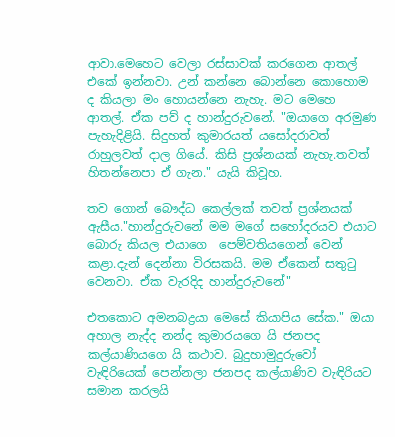ආවා.මෙහෙට වෙලා රස්සාවක් කරගෙන ආතල් එකේ ඉන්නවා. උන් කන්නෙ බොන්නෙ කොහොම ද කියලා මං හොයන්නෙ නැහැ. මට මෙහෙ ආතල්. ඒක පව් ද හාන්දුරුවනේ. "ඔයාගෙ අරමුණ පැහැදිළියි. සිදුහත් කුමාරයත් යසෝදරාවත් රාහුලවත් දාල ගියේ. කිසි ප්‍රශ්නයක් නැහැ.තවත් හිතන්නෙපා ඒ ගැන." යැයි කිවූහ.

තව ගොන් බෞද්ධ කෙල්ලක් තවත් ප්‍රශ්නයක් ඇසීය."හාන්දුරුවනේ මම මගේ සහෝදරයව එයාට බොරු කියල එයාගෙ  පෙම්වතියගෙන් වෙන් කළා.දැන් දෙන්නා විරසකයි. මම ඒකෙන් සතුටු වෙනවා. ඒක වැරදිද හාන්දුරුවනේ"

එතකොට අමනබද්‍රයා මෙසේ කියාපිය සේක." ඔයා අහාල නැද්ද නන්ද කුමාරයගෙ යි ජනපද කල්යාණියගෙ යි කථාව. බුදුහාමුදුරුවෝ වැඳිරියෙක් පෙන්නලා ජනපද කල්යාණිව වැඳිරියට සමාන කරලයි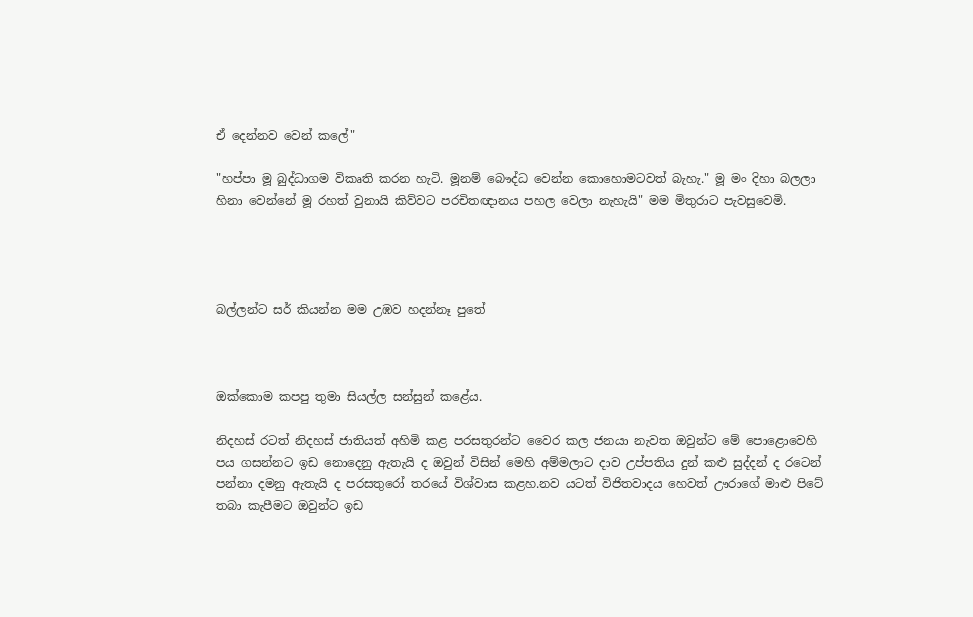ඒ දෙන්නව වෙන් කලේ"

"හප්පා මූ බුද්ධාගම විකෘති කරන හැටි. මූනම් බෞද්ධ වෙන්න කොහොමටවත් බැහැ." මූ මං දිහා බලලා හිනා වෙන්නේ මූ රහත් වුනායි කිව්වට පරචිතඥානය පහල වෙලා නැහැයි" මම මිතුරාට පැවසුවෙමි.




බල්ලන්ට සර් කියන්න මම උඹව හදන්නෑ පුතේ



ඔක්කොම කපපු තුමා සියල්ල සන්සුන් කළේය.

නිදහස් රටත් නිදහස් ජාතියත් අහිමි කළ පරසතුරන්ට වෛර කල ජනයා නැවත ඔවුන්ට මේ පොළොවෙහි පය ගසන්නට ඉඩ නොදෙනු ඇතැයි ද ඔවුන් විසින් මෙහි අම්මලාට දාව උප්පතිය දුන් කළු සුද්දන් ද රටෙන් පන්නා දමනු ඇතැයි ද පරසතුරෝ තරයේ විශ්වාස කළහ.නව යටත් විජිතවාදය හෙවත් ඌරාගේ මාළු පිටේ තබා කැපීමට ඔවුන්ට ඉඩ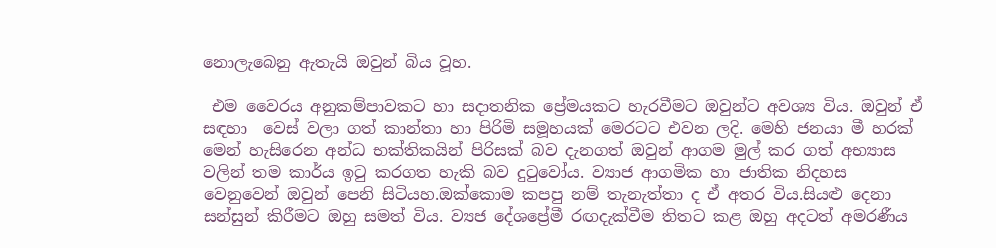නොලැබෙනු ඇතැයි ඔවුන් බිය වූහ.

 එම වෛරය අනුකම්පාවකට හා සදාතනික ප්‍රේමයකට හැරවීමට ඔවුන්ට අවශ්‍ය විය. ඔවුන් ඒ සඳහා  වෙස් වලා ගත් කාන්තා හා පිරිමි සමූහයක් මෙරටට එවන ලදි. මෙහි ජනයා මී හරක් මෙන් හැසිරෙන අන්ධ භක්තිකයින් පිරිසක් බව දැනගත් ඔවුන් ආගම මුල් කර ගත් අභ්‍යාස වලින් තම කාර්ය ඉටු කරගත හැකි බව දුටුවෝය. ව්‍යාජ ආගමික හා ජාතික නිදහස වෙනුවෙන් ඔවුන් පෙනි සිටියහ.ඔක්කොම කපපු නම් තැනැත්තා ද ඒ අතර විය.සියළු දෙනා සන්සුන් කිරීමට ඔහු සමත් විය. ව්‍යජ දේශප්‍රේමී රඟදැක්වීම තිතට කළ ඔහු අදටත් අමරණීය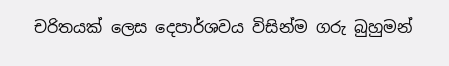චරිතයක් ලෙස දෙපාර්ශවය විසින්ම ගරු බුහුමන්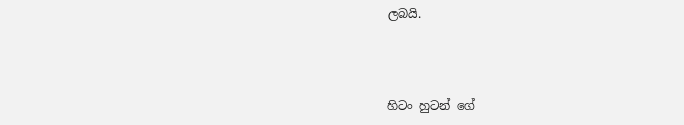ලබයි.



හිටං හුටන් ගේ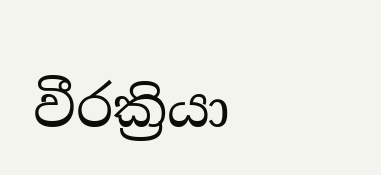වීරක්‍රියා